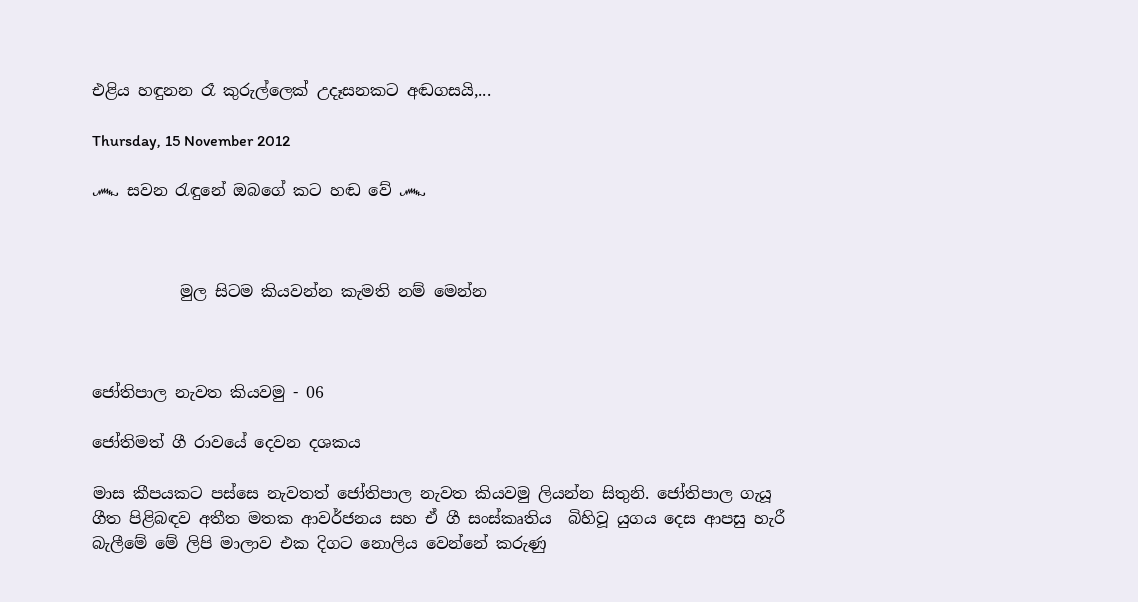එළිය හඳුනන රෑ කුරුල්ලෙක් උදෑසනකට අඬගසයි,...

Thursday, 15 November 2012

෴ සවන රැඳුනේ ඔබගේ කට හඬ වේ ෴



           මුල සිටම කියවන්න කැමති නම් මෙන්න



ජෝතිපාල නැවත කියවමු - 06

ජෝතිමත් ගී රාවයේ දෙවන දශකය

මාස කීපයකට පස්සෙ නැවතත් ජෝතිපාල නැවත කියවමු ලියන්න සිතුනි. ජෝතිපාල ගැයූ ගීත පිළිබඳව අතීත මතක ආවර්ජනය සහ ඒ ගී සංස්කෘතිය  බිහිවූ යුගය දෙස ආපසු හැරී බැලීමේ මේ ලිපි මාලාව එක දිගට නොලිය වෙන්නේ කරුණු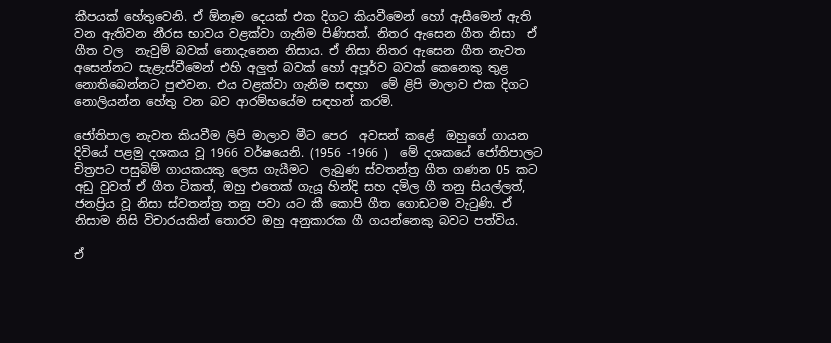කීපයක් හේතුවෙනි. ඒ ඕනෑම දෙයක් එක දිගට කියවීමෙන් හෝ ඇසීමෙන් ඇති වන ඇතිවන නීරස භාවය වළක්වා ගැනිම පිණිසත්. නිතර ඇසෙන ගීත නිසා  ඒ ගීත වල  නැවුම් බවක් නොදැනෙන නිසාය. ඒ නිසා නිතර ඇසෙන ගීත නැවත අසෙන්නට සැළැස්වීමෙන් එහි අලුත් බවක් හෝ අපූර්ව බවක් කෙනෙකු තුළ නොතිබෙන්නට පුළුවන. එය වළක්වා ගැනිම සඳහා  මේ ළිපි මාලාව එක දිගට නොලියන්න හේතු වන බව ආරම්භයේම සඳහන් කරමි.

ජෝතිපාල නැවත කියවීම ලිපි මාලාව මීට පෙර  අවසන් කළේ  ඔහුගේ ගායන දිවියේ පළමු දශකය වූ 1966 වර්ෂයෙනි. (1956 -1966 )  මේ දශකයේ ජෝතිපාලට චිත්‍රපට පසුබිම් ගායකයකු ලෙස ගැයීමට  ලැබුණ ස්වතන්ත්‍ර ගීත ගණන 05 කට අඩු වුවත් ඒ ගීත ටිකත්, ඔහු එතෙක් ගැයූ හින්දි සහ දමිල ගී තනු සියල්ලත්,  ජනප්‍රිය වූ නිසා ස්වතන්ත්‍ර තනු පවා යට කී කොපි ගීත ගොඩටම වැටුණි. ඒ නිසාම නිසි විචාරයකින් තොරව ඔහු අනුකාරක ගී ගයන්නෙකු බවට පත්විය.

ඒ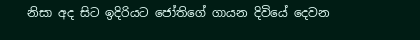නිසා අද සිට ඉදිරියට ජෝතිගේ ගායන දිවියේ දෙවන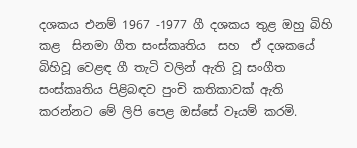දශකය එනම් 1967 -1977 ගී දශකය තුළ ඔහු බිහි කළ  සිනමා ගීත සංස්කෘතිය  සහ  ඒ දශකයේ බිහිවූ වෙළඳ ගී තැටි වලින් ඇති වූ සංගීත සංස්කෘතිය පිළිබඳව පුංචි කතිකාවක් ඇති කරන්නට මේ ලිපි පෙළ ඔස්සේ වෑයම් කරමි.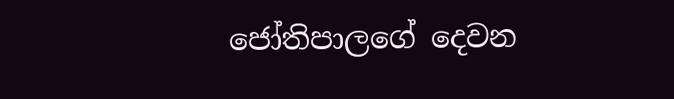ජෝතිපාලගේ දෙවන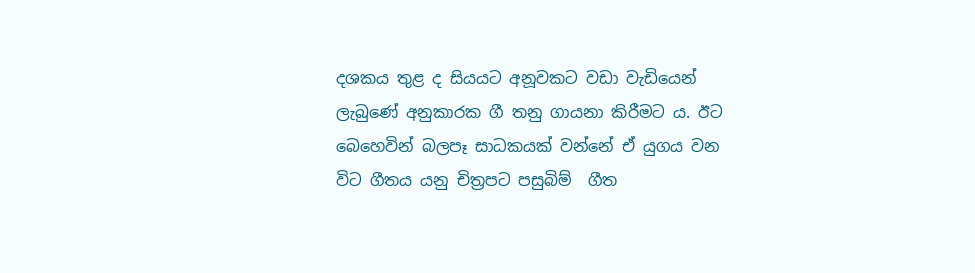දශකය තුළ ද සියයට අනූවකට වඩා වැඩියෙන් ලැබුණේ අනුකාරක ගී තනු ගායනා කිරීමට ය. ඊට බෙහෙවින් බලපෑ සාධකයක් වන්නේ ‍ඒ යුගය වන විට ගීතය යනු චිත්‍රපට පසුබිම්  ගීත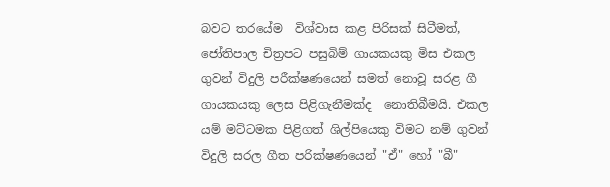බවට තරයේම  විශ්වාස කළ පිරිසක් සිටීමත්,  ජෝතිපාල චිත්‍රපට පසුබිම් ගායකයකු මිස එකල ගුවන් විදුලි පරීක්ෂණයෙන් සමත් නොවූ සරළ ගී ගායක‍යකු ලෙස පිළිගැනීමක්ද  නොතිබීමයි. එකල යම් මට්ටමක පිළිගත් ශිල්පියෙකු විමට නම් ගුවන් විදුලි සරල ගීත පරික්ෂණයෙන් "ඒ" හෝ "බී"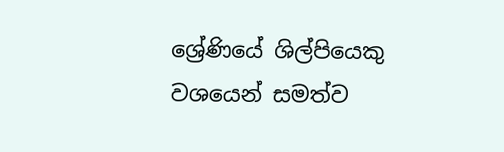ශ්‍රේණියේ ශිල්පියෙකු වශයෙන් සමත්ව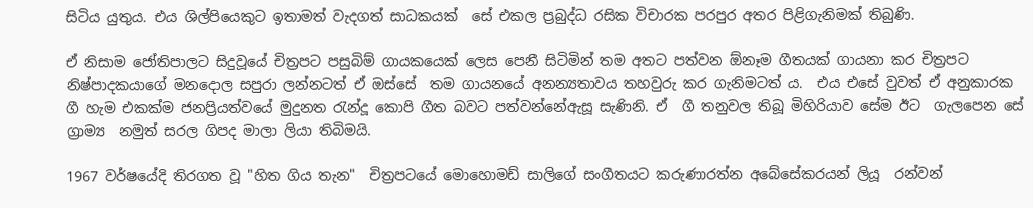සිටිය යුතුය. එය ශිල්පියෙකුට ඉතාමත් වැදගත් සාධකයක්  සේ එකල ප්‍රබුද්ධ රසික විචාරක පරපුර අතර පිළිගැනිමක් තිබුණි.

ඒ නිසාම ජෝතිපාලට සිදුවූයේ චිත්‍රපට පසුබිම් ගායකයෙක් ලෙස පෙනී සිටිමින් තම අතට පත්වන ඕනෑම ගීතයක් ගායනා කර චිත්‍රපට නිෂ්පාදකයාගේ මනදොල සපුරා ලන්නටත් ඒ ඔස්සේ  තම ගායනයේ අනන්‍යතාවය තහවුරු කර ගැනිමටත් ය.  එය එසේ වුවත් ඒ අනුකාරක ගී හැම එකක්ම ජනප්‍රියත්වයේ මුදුනත රැන්දූ කොපි ගීත බවට පත්වන්නේඇසූ සැණිනි. ඒ  ගී තනුවල තිබූ මිහිරියාව සේම ඊට  ගැලපෙන සේ ග්‍රාම්‍ය  නමුත් සරල ගිපද මාලා ලියා තිබිමයි.

1967 වර්ෂයේදි තිරගත වූ "හිත ගිය තැන"  චිත්‍රපටයේ මොහොමඩ් සාලිගේ සංගීතයට කරුණාරත්න අබේසේකරයන් ලියූ  රන්වන්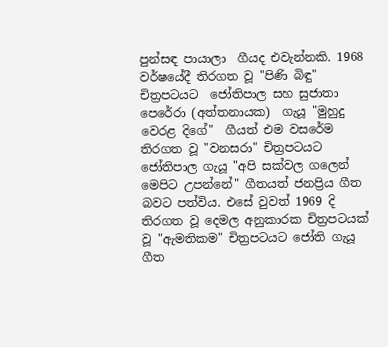පුන්සඳ පායාලා  ගීයද එවැන්නකි. 1968 වර්ෂයේදී තිරගත වූ "පිණි බිඳු"  චිත්‍රපටයට  ජෝතිපාල සහ සුජාතා පෙරේරා (අත්තනායක)  ගැයූ "මුහුදු වෙරළ දිගේ"  ගීයත් එම වසරේම තිරගත වූ "වනසරා" චිත්‍රපටයට ජෝතිපාල ගැයූ "අපි සක්වල ගලෙන් මෙපිට උපන්නේ" ගීතයත් ජනප්‍රිය ගීත බවට පත්විය. එසේ වුවත් 1969 දි තිරගත වූ දෙමල අනුකාරක චිත්‍රපටයක් වූ "ඇමතිකම" චිත්‍රපටයට ජෝති ගැයූ ගීත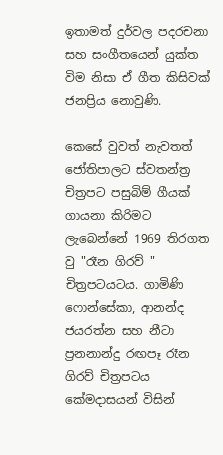ඉතාමත් දුර්වල පදරචනා සහ සංගීතයෙන් යුක්ත විම නිසා ඒ ගීත කිසිවක්  ජනප්‍රිය නොවුණි.

කෙසේ වුවත් නැවතත් ජෝතිපාලට ස්වතන්ත්‍ර චිත්‍රපට පසුබිම් ගීයක් ගායනා කිරිමට ලැබෙන්නේ 1969 තිරගත වු "රෑන ගිරව් " චිත්‍රපටයටය. ගාමිණි ෆොන්සේකා, ආනන්ද ජයරත්න සහ නීටා ප්‍රනනාන්දු රඟපෑ රෑන ගිරව් චිත්‍රපටය කේමදාසයන් විසින්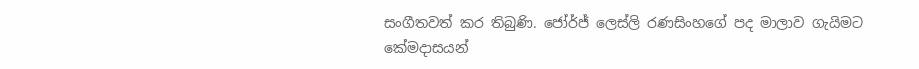සංගීතවත් කර තිබුණි. ජෝර්ජ් ලෙස්ලි රණසිංහගේ පද මාලාව ගැයිමට  කේමදාසයන්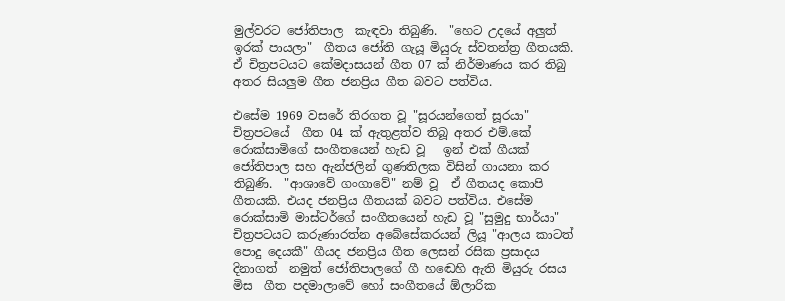මුල්වරට ජෝතිපාල  කැඳවා තිබුණි.  "හෙට උදයේ අලුත් ඉරක් පායලා"  ගීතය ජෝති ගැයූ මියුරු ස්වතන්ත්‍ර ගීතයකි. ඒ චිත්‍රපටයට කේමදාසයන් ගීත 07 ක් නිර්මාණය කර තිබු අතර සියලුම ගීත ජනප්‍රිය ගීත බවට පත්විය.

එසේම 1969 වසරේ තිරගත වූ "සූරයන්ගෙත් සූරයා" චිත්‍රපටයේ  ගීත 04 ක් ඇතුළත්ව තිබූ අතර එම්.කේ රොක්සාමිගේ සංගීතයෙන් හැඩ වූ   ඉන් එක් ගීයක් ජෝතිපාල සහ ඇන්ජලින් ගුණතිලක විසින් ගායනා කර තිබුණි.  "ආශාවේ ගංගාවේ" නම් වූ  ඒ ගීතයද කොපි ගීතයකි. එයද ජනප්‍රිය ගීතයක් බවට පත්විය. එසේම රොක්සාමි මාස්ටර්ගේ සංගීතයෙන් හැඩ වූ "සුමුදු භාර්යා" චිත්‍රපටයට කරුණාරත්න අබේසේකරයන් ලියූ "ආලය කාටත් පොදු දෙයකී" ගීයද ජනප්‍රිය ගීත ලෙසන් රසික ප්‍රසාදය දිනාගත්  නමුත් ජෝතිපාලගේ ගී හ‍ඬෙහි ඇති මියුරු රසය මිස  ගීත පදමාලාවේ හෝ සංගීතයේ ඕලාරික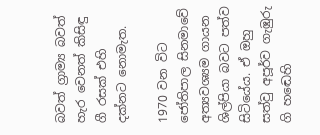බවත් ග්‍රාම්‍ය බවත් හැර වෙනත් කිසිඳු ගී රසක් එහි දක්නට නොමැත.

1970 වන විට ජෝතිපාල සිනමාවේ අත්‍යවශ්‍යම ගායන ශිල්පියා බවට පත්ව සිටියේය. ඒ ඔහු සත්වු අපූර්ව ගැඹුරු ගි හ‍ඬෙහි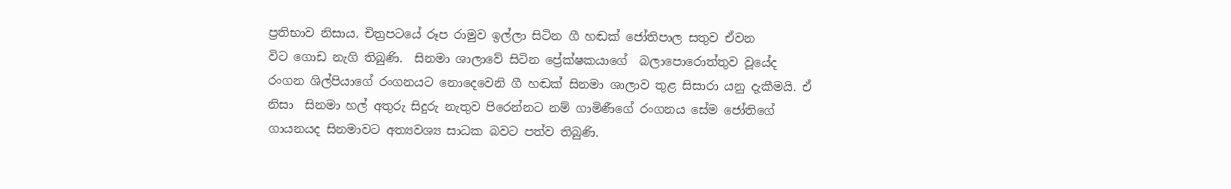ප්‍රතිභාව නිසාය. චිත්‍රපටයේ රූප රාමුව ඉල්ලා සිටින ගී හඬක් ජෝතිපාල සතුව ඒවන විට ‍ගොඩ නැගි තිබුණි.  සිනමා ශාලාවේ සිටින ප්‍රේක්ෂකයාගේ  බලාපොරොත්තුව වූයේද රංගන ශිල්පියාගේ රංගනයට නොදෙවෙනි ගී හඬක් සිනමා ශාලාව තුළ සිසාරා යනු දැකීමයි. ඒ නිසා  සිනමා හල් අතුරු සිදුරු නැතුව පිරෙන්නට නම් ගාමිණීගේ රංගනය සේම ජෝතිගේ ගායනයද සිනමාවට අත්‍යවශ්‍ය සාධක බවට පත්ව තිබුණි.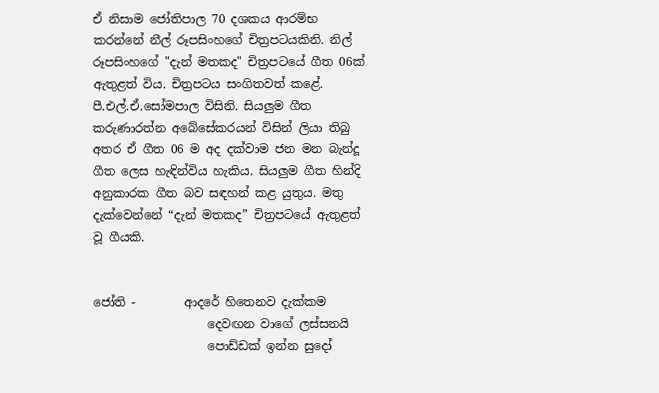ඒ නිසාම ජෝතිපාල 70 දශකය ආරම්භ කරන්නේ නීල් රූපසිංහගේ චිත්‍රපටයකිනි. නිල් රූපසිංහගේ "දැන් මතකද" චිත්‍රපටයේ ගීත 06ක් ඇතුළත් විය. චිත්‍රපටය සංගිතවත් කළේ. පී.එල්.ඒ.සෝමපාල විසිනි. සියලුම ගීත කරුණාරත්න අබේසේකර‍යන් විසින් ලියා තිබු අතර ඒ ගීත 06 ම අද දක්වාම ජන මන බැන්දූ ගීත ලෙස හැඳින්විය හැකිය. සියලුම ගීත හින්දි අනුකාරක ගීත බව සඳහන් කළ යුතුය. මතු දැක්වෙන්නේ “දැන් මතකද” චිත්‍රපටයේ ඇතුළත් වූ ගීයකි.


ජෝති -        ආදරේ හිතෙනව දැක්කම
                   දෙවඟන වාගේ ලස්සනයි
                   පොඩ්ඩක් ඉන්න සුදෝ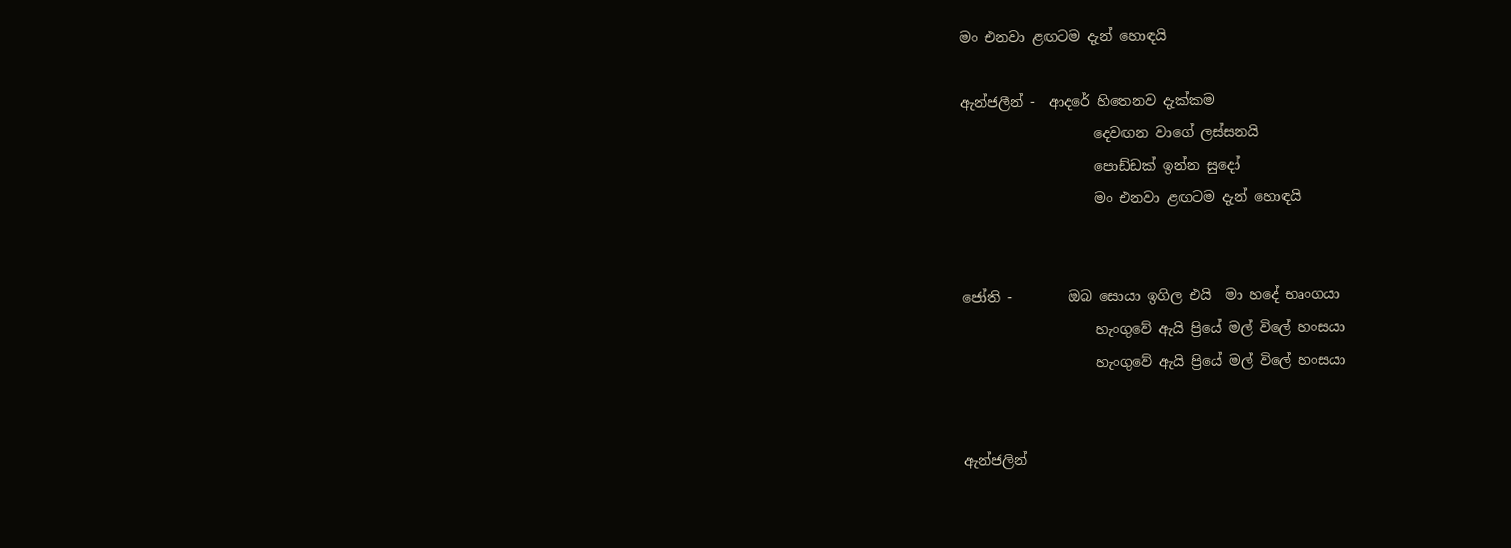මං එනවා ළඟටම දැන් හොඳයි

ඇන්ජලීන් -  ආදරේ හිතෙනව දැක්කම
                   දෙවඟන වාගේ ලස්සනයි
                   පොඩ්ඩක් ඉන්න සුදෝ
                   මං එනවා ළඟටම දැන් හොඳයි


ජෝති -        ඔබ සොයා ඉගිල එයි  මා හදේ භෘංගයා
                   හැංගුවේ ඇයි ප්‍රියේ මල් විලේ හංසයා
                   හැංගුවේ ඇයි ප්‍රියේ මල් විලේ හංසයා


ඇන්ජලින්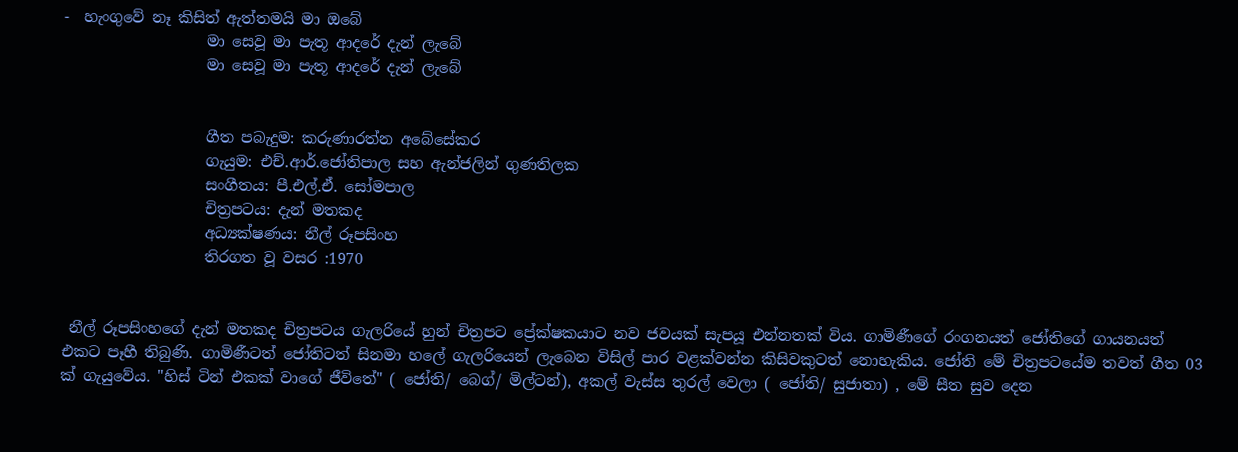-  හැංගුවේ නෑ කිසිත් ඇත්තමයි මා ඔබේ
                   මා සෙවූ මා පැතූ ආදරේ දැන් ලැබේ
                   මා සෙවූ මා පැතූ ආදරේ දැන් ලැබේ


                   ගීත පබැදුම: කරුණාරත්න අබේසේකර
                   ගැයුම: එච්.ආර්.ජෝතිපාල සහ ඇන්ජලින් ගුණතිලක
                   සංගීතය: පී.එල්.ඒ. සෝමපාල
                   චිත්‍රපටය: දැන් මතකද
                   අධ්‍යක්ෂණය: නීල් රූපසිංහ
                   තිරගත වූ වසර :1970


 නීල් රූපසිංහගේ දැන් මතකද චිත්‍රපටය ගැලරියේ හුන් චිත්‍රපට ප්‍රේක්ෂකයාට නව ජවයක් සැපයූ එන්නතක් විය. ගාමිණීගේ රංගනයත් ජෝතිගේ ගායනයත් එකට පෑහී තිබුණි. ගාමිණීටත් ජෝතිටත් සිනමා හලේ ගැලරියෙන් ලැබෙන විසිල් පාර වළක්වන්න කිසිවකුටත් නොහැකිය. ජෝති මේ චිත්‍රපටයේම තවත් ගීත 03 ක් ගැයුවේය. "හිස් ටින් එකක් වාගේ ජීවිතේ" ( ජෝති/ බෙග්/ මිල්ටන්), අකල් වැස්ස තුරල් වෙලා ( ජෝති/ සුජාතා) , මේ සීත සුව දෙන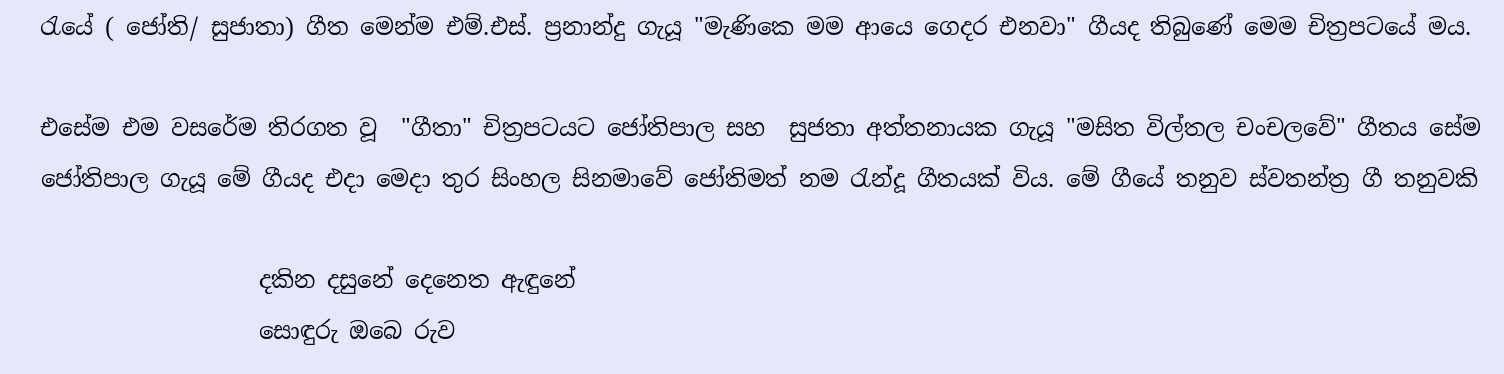රැයේ ( ජෝති/ සුජාතා) ගීත මෙන්ම එම්.එස්. ප්‍රනාන්දු ගැයූ "මැණිකෙ මම ආයෙ ගෙදර එනවා" ගීයද තිබුණේ මෙම චිත්‍රපටයේ මය.

එසේම එම වසරේම තිරගත වූ  "ගීතා" චිත්‍රපටයට ජෝතිපාල සහ  සුජතා අත්තනායක ගැයූ "මසිත විල්තල චංචලවේ" ගීතය සේම  ජෝතිපාල ගැයූ මේ ගීයද එදා මෙදා තුර සිංහල සිනමාවේ ජෝතිමත් නම රැන්දූ ගීතයක් විය. මේ ගීයේ තනුව ස්වතන්ත්‍ර ගී තනුවකි

                   දකින දසුනේ දෙනෙත ඇඳුනේ
                   සොඳුරු ඔබෙ රුව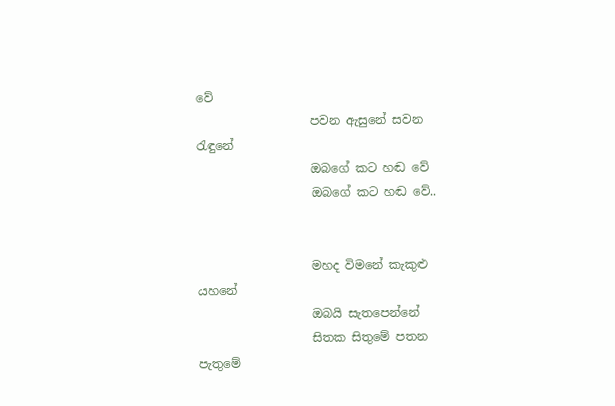වේ
                   පවන ඇසුනේ සවන රැඳුනේ
                   ඔබගේ කට හඬ වේ
                   ඔබගේ කට හඬ වේ..


                   මහද විමනේ කැකුළු යහනේ
                   ඔබයි සැතපෙන්නේ
                   සිතක සිතුමේ පතන පැතුමේ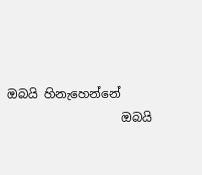ඔබයි හිනැහෙන්නේ
                   ඔබයි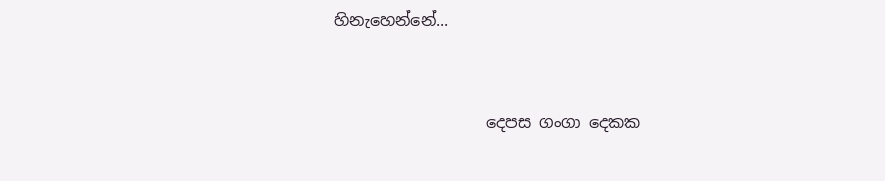හිනැහෙන්නේ...


                   දෙපස ගංගා දෙකක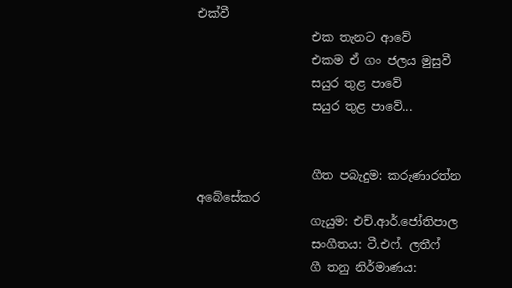එක්වී
                   එක තැනට ආවේ
                   එකම ඒ ගං ජලය මුසුවී
                   සයුර තුළ පාවේ
                   සයුර තුළ පාවේ...


                   ගීත පබැදුම: කරුණාරත්න අබේසේකර
                   ගැයුම: එච්.ආර්.ජෝතිපාල
                   සංගීතය: ටී.එ‍ෆ්. ලතී‍ෆ්
                   ගී තනු නිර්මාණය: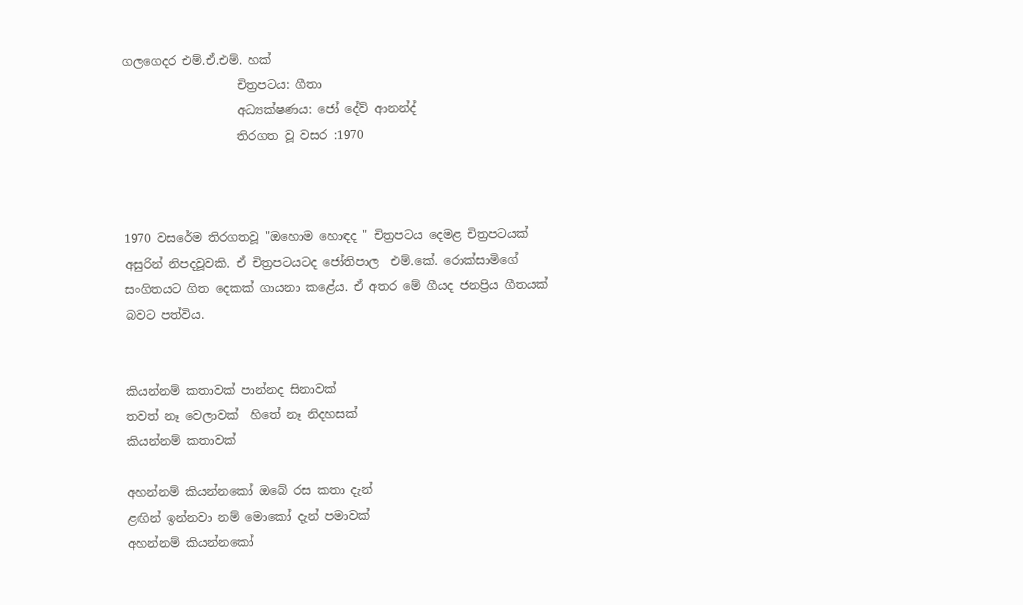ගලගෙදර එම්.ඒ.එම්. හක්
                   චිත්‍රපටය: ගීතා
                   අධ්‍යක්ෂණය: ජෝ දේව් ආනන්ද්
                   තිරගත වූ වසර :1970



1970 වසරේම තිරගතවූ "ඔහොම හොඳද " චිත්‍රපටය දෙමළ චිත්‍රපටයක් අසුරින් නිපදවූවකි. ඒ චිත්‍රපටයටද ජෝතිපාල  එම්.කේ. රොක්සාමිගේ සංගිතයට ගිත දෙකක් ගායනා කළේය. ඒ අතර මේ ගීයද ජනප්‍රිය ගීතයක් බවට පත්විය.


කියන්නම් කතාවක් පාන්නද සිනාවක්
තවත් නෑ වෙලාවක්  හිතේ නෑ නිදහසක්
කියන්නම් කතාවක්

අහන්නම් කියන්නකෝ ඔබේ රස කතා දැන්
ළඟින් ඉන්නවා නම් මොකෝ දැන් පමාවක්
අහන්නම් කියන්නකෝ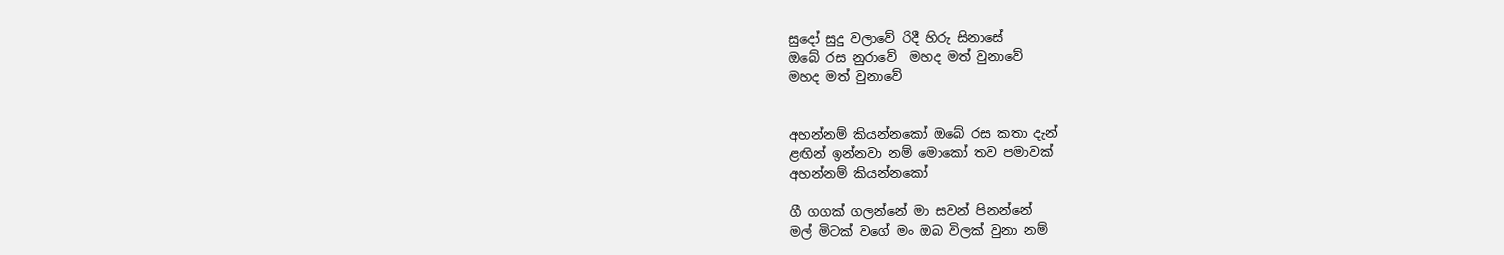සුදෝ සුදු වලාවේ රිදී හිරු සිනාසේ
ඔබේ රස නුරාවේ  මහද මත් වුනාවේ
මහද මත් වුනාවේ


අහන්නම් කියන්නකෝ ඔබේ රස කතා දැන්
ළඟින් ඉන්නවා නම් මොකෝ තව පමාවක්
අහන්නම් කියන්නකෝ

ගී ගගක් ගලන්නේ මා සවන් පිනන්නේ
මල් මිටක් වගේ මං ඔබ විලක් වුනා නම්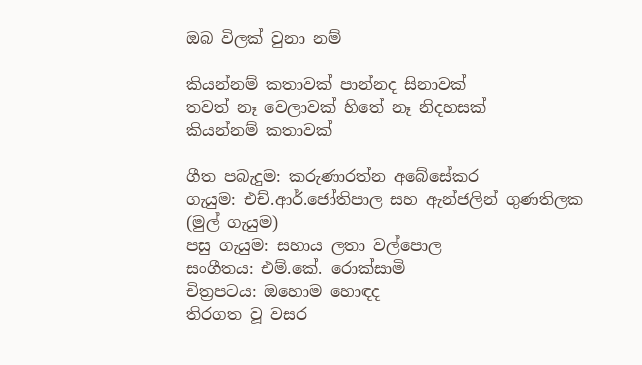ඔබ විලක් වුනා නම්

කියන්නම් කතාවක් පාන්නද සිනාවක්
තවත් නෑ වෙලාවක් හිතේ නෑ නිදහසක්
කියන්නම් කතාවක්

ගීත පබැදුම: කරුණාරත්න අබේසේකර
ගැයුම: එච්.ආර්.ජෝතිපාල සහ ඇන්ජලින් ගුණතිලක (මුල් ගැයුම)
පසු ගැයුම: සහාය ලතා වල්පොල
සංගීතය: එම්.කේ. රොක්සාමි
චිත්‍රපටය: ඔහොම හොඳද
තිරගත වූ වසර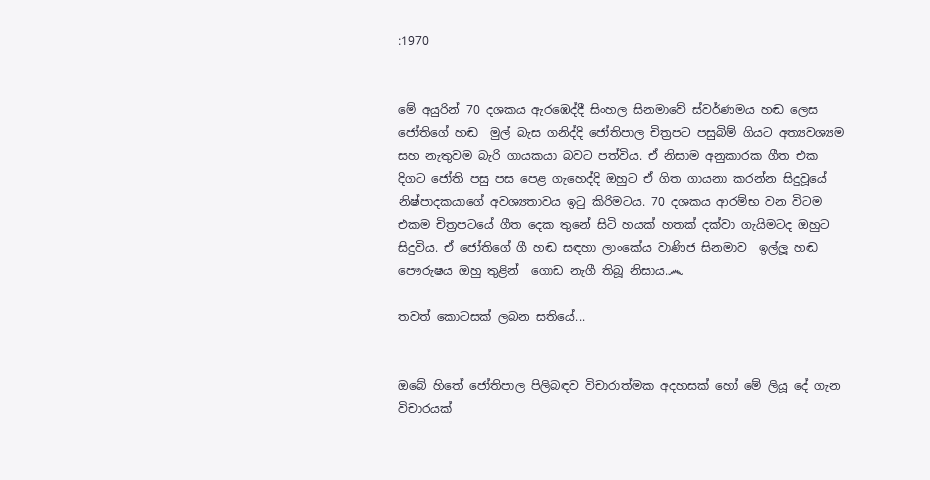:1970


මේ අයුරින් 70 දශකය ඇරඹෙද්දී සිංහල සිනමාවේ ස්වර්ණමය හඬ ලෙස ජෝතිගේ හඬ  මුල් බැස ගනිද්දි ජෝතිපාල චිත්‍රපට පසුබිම් ගියට අත්‍යවශ්‍යම සහ නැතුවම බැරි ගායකයා බවට පත්විය. ඒ නිසාම අනුකාරක ගීත එක දිගට ජෝති පසු පස පෙළ ගැහෙද්දි ඔහුට ඒ ගිත ගායනා කරන්න සිදුවූයේ නිෂ්පාදකයාගේ අවශ්‍යතාවය ඉටු කිරිමටය. 70 දශකය ආරම්භ වන විටම එකම චිත්‍රපටයේ ගීත දෙක තුනේ සිටි හයක් හතක් දක්වා ගැයිමටද ඔහුට සිදුවිය. ඒ ජෝතිගේ ගී හ‍ඬ සඳහා ලාංකේය වාණිජ සිනමාව  ඉල්ලූ හඬ පෞරුෂය ඔහු තුළින්  ගොඩ නැගී තිබූ නිසාය.෴

තවත් කොටසක් ලබන සතියේ...


ඔබේ හිතේ ජෝතිපාල පිලිබඳව විචාරාත්මක අදහසක් හෝ මේ ලියූ දේ ගැන විචාරයක්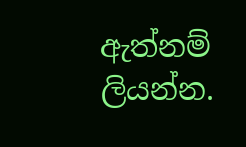ඇත්නම් ලියන්න.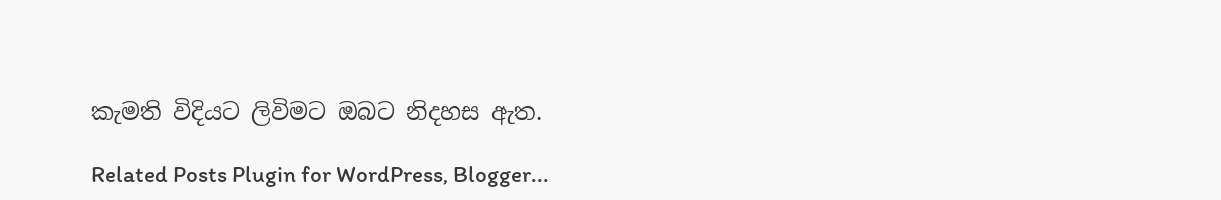කැමති විදියට ලිවිමට ඔබට නිදහස ඇත.

Related Posts Plugin for WordPress, Blogger...